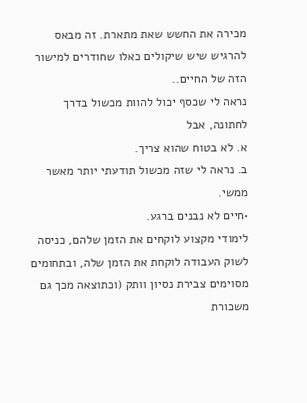מכירה את החשש שאת מתארת. זה מבאס להרגיש שיש שיקולים כאלו שחודרים למישור הזה של החיים..
נראה לי שכסף יכול להוות מכשול בדרך לחתונה, אבל
א. לא בטוח שהוא צריך.
ב. נראה לי שזה מכשול תודעתי יותר מאשר ממשי.
•חיים לא נבנים ברגע.
לימודי מקצוע לוקחים את הזמן שלהם, כניסה לשוק העבודה לוקחת את הזמן שלה, ובתחומים מסוימים צבירת נסיון וותק (וכתוצאה מכך גם משכורת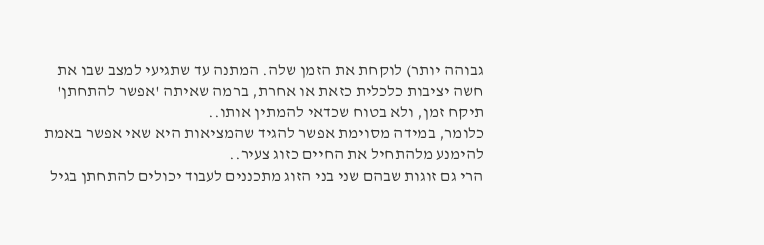גבוהה יותר) לוקחת את הזמן שלה. המתנה עד שתגיעי למצב שבו את חשה יציבות כלכלית כזאת או אחרת, ברמה שאיתה 'אפשר להתחתן' תיקח זמן, ולא בטוח שכדאי להמתין אותו..
כלומר, במידה מסוימת אפשר להגיד שהמציאות היא שאי אפשר באמת להימנע מלהתחיל את החיים כזוג צעיר..
הרי גם זוגות שבהם שני בני הזוג מתכננים לעבוד יכולים להתחתן בגיל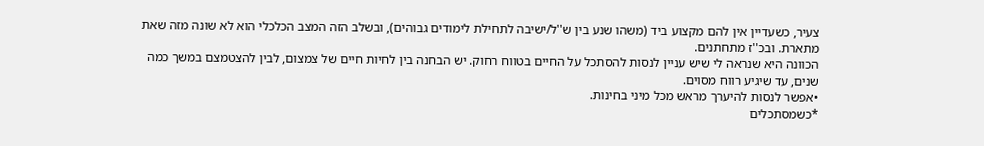צעיר, כשעדיין אין להם מקצוע ביד (משהו שנע בין ש''ל/ישיבה לתחילת לימודים גבוהים), ובשלב הזה המצב הכלכלי הוא לא שונה מזה שאת מתארת. ובכ''ז מתחתנים.
הכוונה היא שנראה לי שיש עניין לנסות להסתכל על החיים בטווח רחוק. יש הבחנה בין לחיות חיים של צמצום, לבין להצטמצם במשך כמה שנים, עד שיגיע רווח מסוים.
•אפשר לנסות להיערך מראש מכל מיני בחינות.
*כשמסתכלים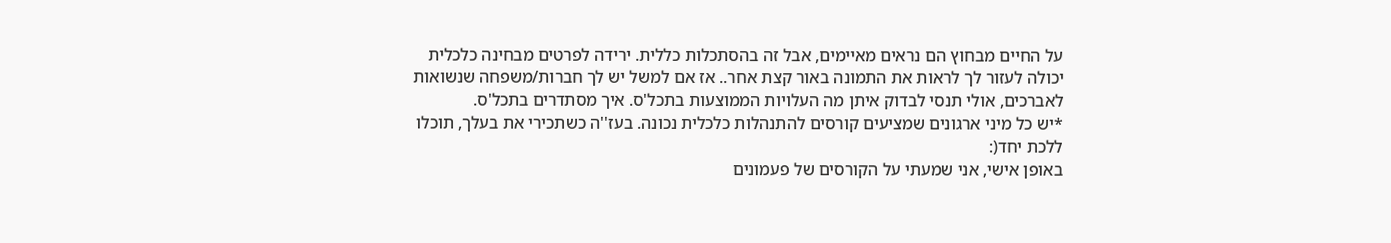על החיים מבחוץ הם נראים מאיימים, אבל זה בהסתכלות כללית. ירידה לפרטים מבחינה כלכלית יכולה לעזור לך לראות את התמונה באור קצת אחר.. אז אם למשל יש לך חברות/משפחה שנשואות לאברכים, אולי תנסי לבדוק איתן מה העלויות הממוצעות בתכל'ס. איך מסתדרים בתכל'ס.
*יש כל מיני ארגונים שמציעים קורסים להתנהלות כלכלית נכונה. בעז''ה כשתכירי את בעלך, תוכלו ללכת יחד(:
באופן אישי, אני שמעתי על הקורסים של פעמונים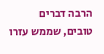הרבה דברים טובים, שממש עזרו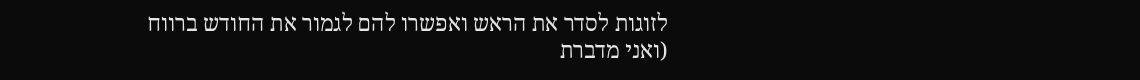לזוגות לסדר את הראש ואפשרו להם לגמור את החודש ברווח (ואני מדברת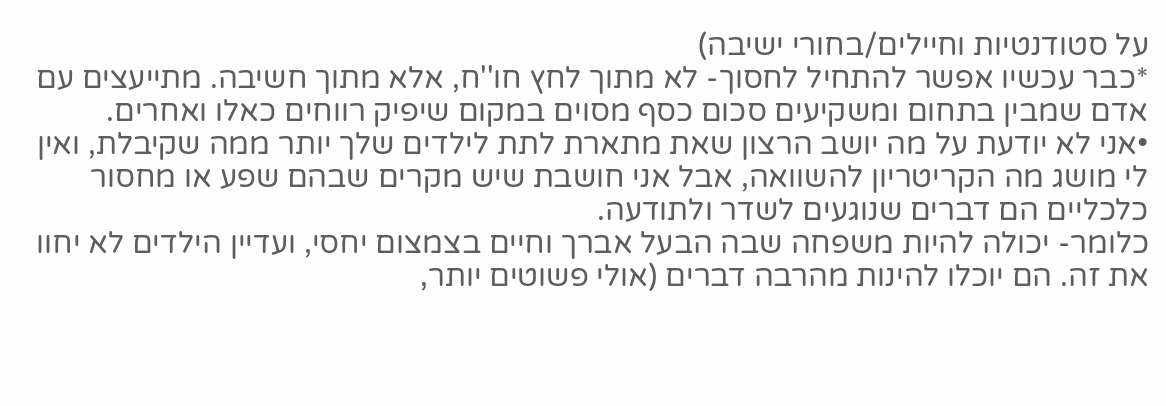על סטודנטיות וחיילים/בחורי ישיבה)
*כבר עכשיו אפשר להתחיל לחסוך- לא מתוך לחץ חו''ח, אלא מתוך חשיבה. מתייעצים עם אדם שמבין בתחום ומשקיעים סכום כסף מסוים במקום שיפיק רווחים כאלו ואחרים.
•אני לא יודעת על מה יושב הרצון שאת מתארת לתת לילדים שלך יותר ממה שקיבלת, ואין לי מושג מה הקריטריון להשוואה, אבל אני חושבת שיש מקרים שבהם שפע או מחסור כלכליים הם דברים שנוגעים לשדר ולתודעה.
כלומר- יכולה להיות משפחה שבה הבעל אברך וחיים בצמצום יחסי, ועדיין הילדים לא יחוו את זה. הם יוכלו להינות מהרבה דברים (אולי פשוטים יותר,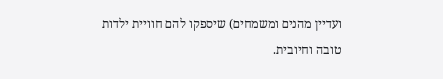ועדיין מהנים ומשמחים) שיספקו להם חוויית ילדות טובה וחיובית.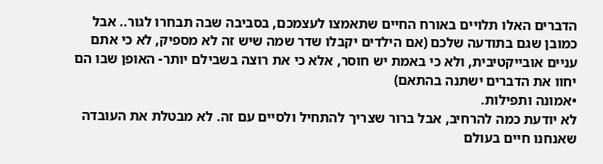הדברים האלו תלויים באורח החיים שתאמצו לעצמכם, בסביבה שבה תבחרו לגור.. אבל כמובן שגם בתודעה שלכם (אם הילדים יקבלו שדר שמה שיש זה לא מספיק, לא כי אתם עניים אובייקטיבית, ולא כי באמת יש חוסר, אלא כי את רוצה בשבילם יותר- האופן שבו הם יחוו את הדברים ישתנה בהתאם)
•אמונה ותפילות.
לא יודעת כמה להרחיב, אבל ברור שצריך להתחיל ולסיים עם זה. לא מבטלת את העובדה שאנחנו חיים בעולם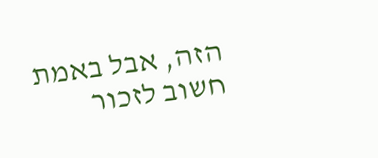הזה, אבל באמת חשוב לזכור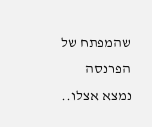שהמפתח של הפרנסה נמצא אצלו..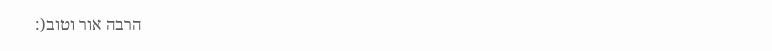הרבה אור וטוב(: